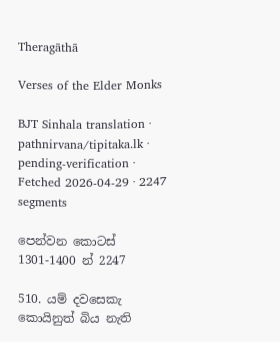Theragāthā

Verses of the Elder Monks

BJT Sinhala translation · pathnirvana/tipitaka.lk · pending-verification · Fetched 2026-04-29 · 2247 segments

පෙන්වන කොටස් 1301-1400 න් 2247

510. යම් දවසෙකැ කොයිනුත් බිය නැති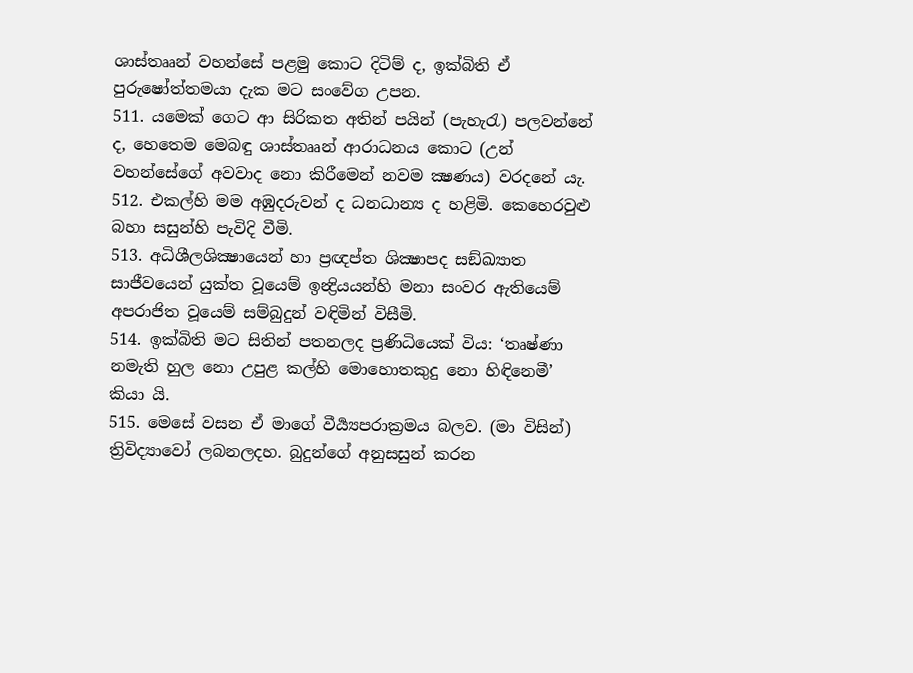ශාස්තෲන් වහන්සේ පළමු කොට දිටිම් ද, ඉක්බිති ඒ පුරුෂෝත්තමයා දැක මට සංවේග උපන.
511. යමෙක් ගෙට ආ සිරිකත අතින් පයින් (පැහැරැ) පලවන්නේ ද, හෙතෙම මෙබඳු ශාස්තෲන් ආරාධනය කොට (උන් වහන්සේගේ අවවාද නො කිරීමෙන් නවම ක්‍ෂණය) වරදනේ යැ.
512. එකල්හි මම අඹුදරුවන් ද ධනධාන්‍ය ද හළිමි. කෙහෙරවුළු බහා සසුන්හි පැවිදි වීමි.
513. අධිශීලශික්‍ෂායෙන් හා ප්‍රඥප්ත ශික්‍ෂාපද සඞ්ඛ්‍යාත සාජීවයෙන් යුක්ත වූයෙම් ඉන්‍ද්‍රියයන්හි මනා සංවර ඇතියෙම් අපරාජිත වූයෙම් සම්බුදුන් වඳිමින් විසීමි.
514. ඉක්බිති මට සිතින් පතනලද ප්‍රණිධියෙක් විය: ‘තෘෂ්ණා නමැති හුල නො උපුළ කල්හි මොහොතකුදු නො හිඳිනෙමී’ කියා යි.
515. මෙසේ වසන ඒ මාගේ වීර්‍ය්‍යපරාක්‍රමය බලව. (මා විසින්) ත්‍රිවිද්‍යාවෝ ලබනලදහ. බුදුන්ගේ අනුසසුන් කරන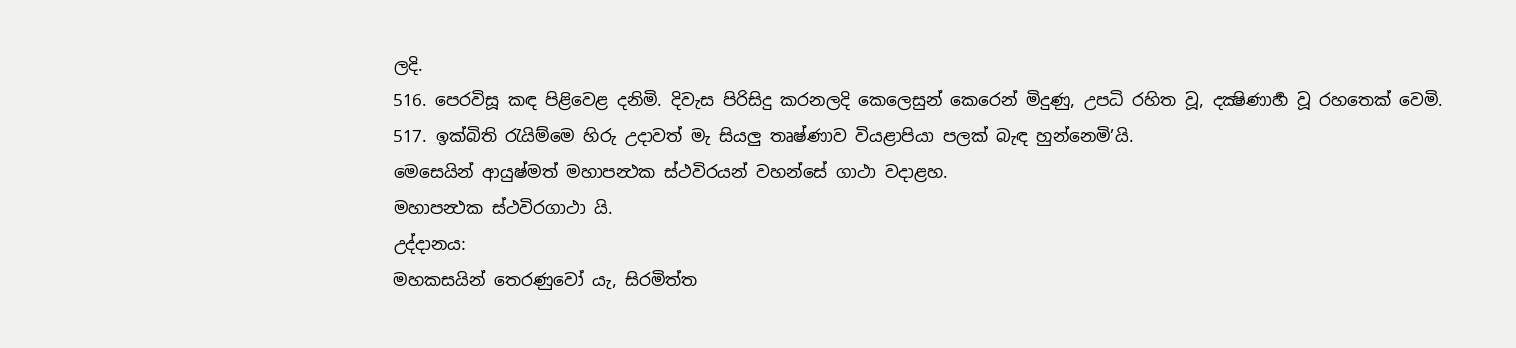ලදි.
516. පෙරවිසූ කඳ පිළිවෙළ දනිමි. දිවැස පිරිසිදු කරනලදි කෙලෙසුන් කෙරෙන් මිදුණු, උපධි රහිත වූ, දක්‍ෂිණාර්‍හ වූ රහතෙක් වෙමි.
517. ඉක්බිති රැයිම්මෙ හිරු උදාවත් මැ සියලු තෘෂ්ණාව වියළාපියා පලක් බැඳ හුන්නෙමි’යි.
මෙසෙයින් ආයුෂ්මත් මහාපන්‍ථක ස්ථවිරයන් වහන්සේ ගාථා වදාළහ.
මහාපන්‍ථක ස්ථවිරගාථා යි.
උද්දානය:
මහකසයින් තෙරණුවෝ යැ, සිරමිත්ත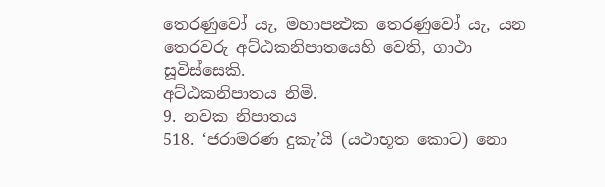තෙරණුවෝ යැ, මහාපන්‍ථක තෙරණුවෝ යැ, යන තෙරවරු අට්ඨකනිපාතයෙහි වෙති, ගාථා සූවිස්සෙකි.
අට්ඨකනිපාතය නිමි.
9. නවක නිපාතය
518. ‘ජරාමරණ දුකැ’යි (යථාභූත කොට) නො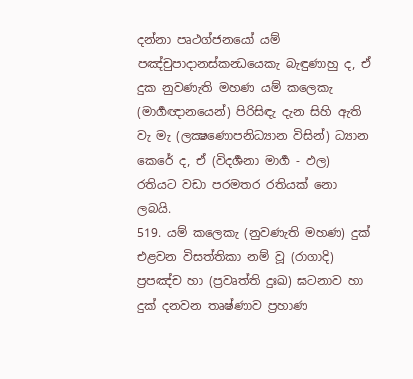දන්නා පෘථග්ජනයෝ යම් පඤ්චුපාදානස්කන්‍ධයෙකැ බැඳුණාහු ද, ඒ දුක නුවණැති මහණ යම් කලෙකැ (මාර්‍ගඥානයෙන්) පිරිසිඳැ දැන සිහි ඇති වැ මැ (ලක්‍ෂණොපනිධ්‍යාන විසින්) ධ්‍යාන කෙරේ ද, ඒ (විදර්‍ශනා මාර්‍ග - ඵල) රතියට වඩා පරමතර රතියක් නො ලබයි.
519. යම් කලෙකැ (නුවණැති මහණ) දුක් එළවන විසත්තිකා නම් වූ (රාගාදි) ප්‍රපඤ්ච හා (ප්‍රවෘත්ති දුඃඛ) ඝටනාව හා දුක් දනවන තෘෂ්ණාව ප්‍රහාණ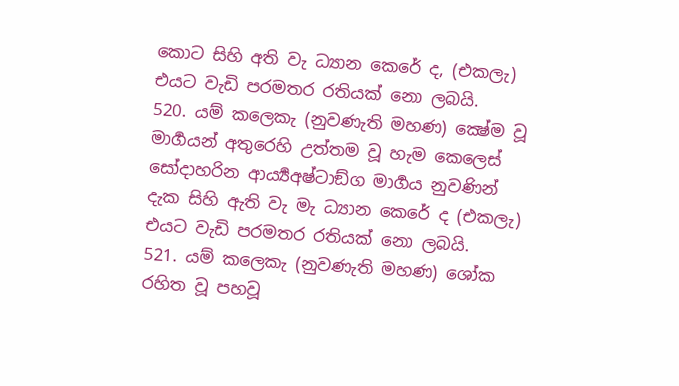කොට සිහි අති වැ ධ්‍යාන කෙරේ ද, (එකලැ) එයට වැඩි පරමතර රතියක් නො ලබයි.
520. යම් කලෙකැ (නුවණැති මහණ) ක්‍ෂේම වූ මාර්‍ගයන් අතුරෙහි උත්තම වූ හැම කෙලෙස් සෝදාහරින ආර්‍ය්‍යඅෂ්ටාඞ්ග මාර්‍ගය නුවණින් දැක සිහි ඇති වැ මැ ධ්‍යාන කෙරේ ද (එකලැ) එයට වැඩි පරමතර රතියක් නො ලබයි.
521. යම් කලෙකැ (නුවණැති මහණ) ශෝක රහිත වූ පහවූ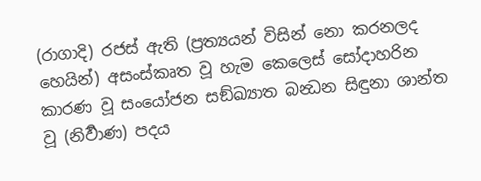(රාගාදි) රජස් ඇති (ප්‍රත්‍යයන් විසින් නො කරනලද හෙයින්) අසංස්කෘත වූ හැම කෙලෙස් සෝදාහරින කාරණ වූ සංයෝජන සඞ්ඛ්‍යාත බන්‍ධන සිඳුනා ශාන්ත වූ (නිර්‍වාණ) පදය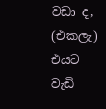වඩා ද, (එකලැ) එයට වැඩි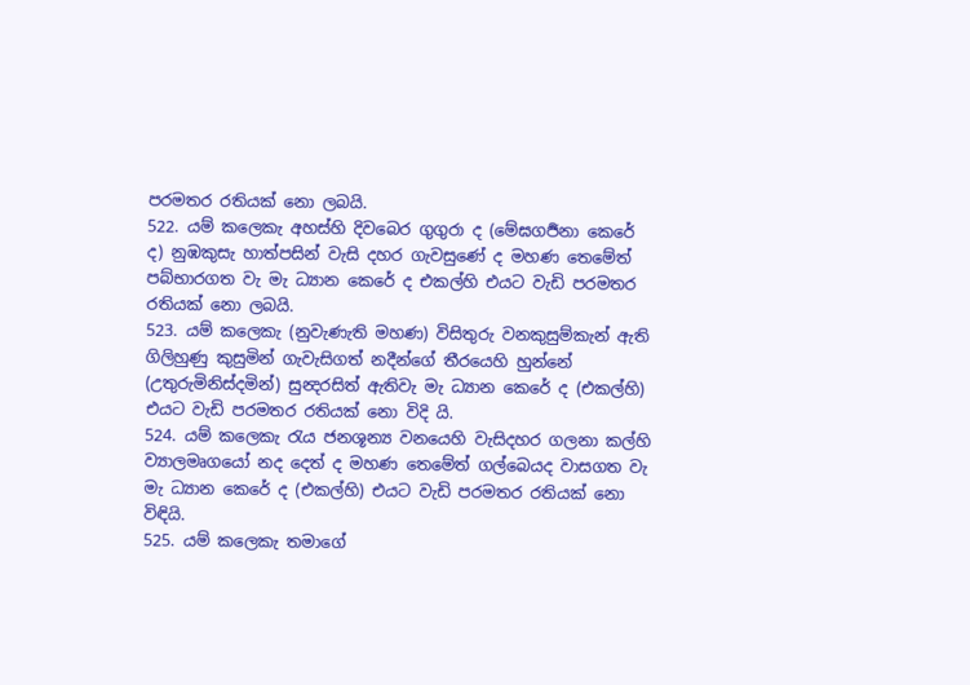පරමතර රතියක් නො ලබයි.
522. යම් කලෙකැ අහස්හි දිවබෙර ගුගුරා ද (මේඝගර්‍ජනා කෙරේ ද) නුඹකුසැ හාත්පසින් වැසි දහර ගැවසුණේ ද මහණ තෙමේත් පබ්භාරගත වැ මැ ධ්‍යාන කෙරේ ද එකල්හි එයට වැඩි පරමතර රතියක් නො ලබයි.
523. යම් කලෙකැ (නුවැණැති මහණ) විසිතුරු වනකුසුම්කැන් ඇති ගිලිහුණු කුසුමින් ගැවැසිගත් නදීන්ගේ තීරයෙහි හුන්නේ (උතුරුමිනිස්දමින්) සුන්‍දරසිත් ඇතිවැ මැ ධ්‍යාන කෙරේ ද (එකල්හි) එයට වැඩි පරමතර රතියක් නො විදි යි.
524. යම් කලෙකැ රැය ජනශූන්‍ය වනයෙහි වැසිදහර ගලනා කල්හි ව්‍යාලමෘගයෝ නද දෙත් ද මහණ තෙමේත් ගල්බෙයද වාසගත වැ මැ ධ්‍යාන කෙරේ ද (එකල්හි) එයට වැඩි පරමතර රතියක් නො විඳියි.
525. යම් කලෙකැ තමාගේ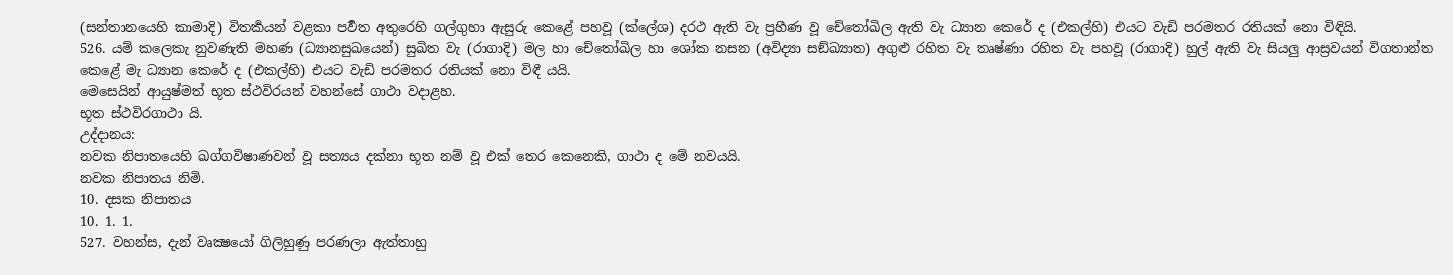(සන්තානයෙහි කාමාදි) විතර්‍කයන් වළකා පර්‍වත අතුරෙහි ගල්ගුහා ඇසුරු කෙළේ පහවූ (ක්ලේශ) දරථ ඇති වැ ප්‍රහීණ වූ චේතෝඛිල ඇති වැ ධ්‍යාන කෙරේ ද (එකල්හි) එයට වැඩි පරමතර රතියක් නො විඳියි.
526. යම් කලෙකැ නුවණැති මහණ (ධ්‍යානසුඛයෙන්) සුඛිත වැ (රාගාදි) මල හා චේතෝඛිල හා ශෝක නසන (අවිද්‍යා සඞ්ඛ්‍යාත) අගුළු රහිත වැ තෘෂ්ණා රහිත වැ පහවූ (රාගාදි) හුල් ඇති වැ සියලු ආස්‍රවයන් විගතාන්ත කෙළේ මැ ධ්‍යාන කෙරේ ද (එකල්හි) එයට වැඩි පරමතර රතියක් නො විඳී යයි.
මෙසෙයින් ආයුෂ්මත් භූත ස්ථවිරයන් වහන්සේ ගාථා වදාළහ.
භූත ස්ථවිරගාථා යි.
උද්දානය:
නවක නිපාතයෙහි ඛග්ගවිෂාණවන් වූ සත්‍යය දක්නා භූත නම් වූ එක් තෙර කෙනෙකි, ගාථා ද මේ නවයයි.
නවක නිපාතය නිමි.
10. දසක නිපාතය
10. 1. 1.
527. වහන්ස, දැන් වෘක්‍ෂයෝ ගිලිහුණු පරණලා ඇත්තාහු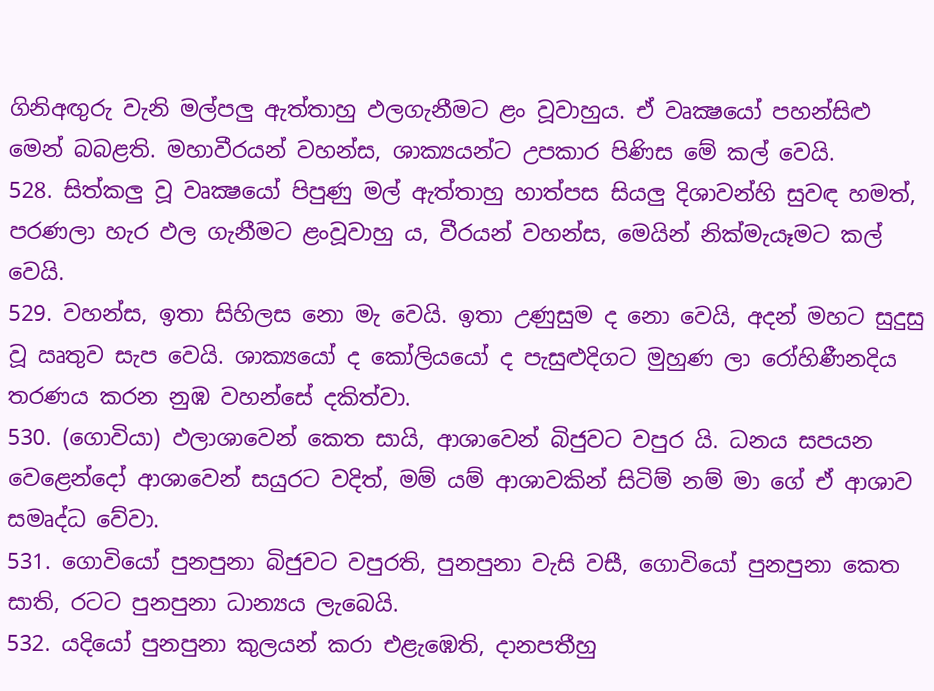ගිනිඅඟුරු වැනි මල්පලු ඇත්තාහු ඵලගැනීමට ළං වූවාහුය. ඒ වෘක්‍ෂයෝ පහන්සිළු මෙන් බබළති. මහාවීරයන් වහන්ස, ශාක්‍යයන්ට උපකාර පිණිස මේ කල් වෙයි.
528. සිත්කලු වූ වෘක්‍ෂයෝ පිපුණු මල් ඇත්තාහු හාත්පස සියලු දිශාවන්හි සුවඳ හමත්, පරණලා හැර ඵල ගැනීමට ළංවූවාහු ය, වීරයන් වහන්ස, මෙයින් නික්මැයෑමට කල් වෙයි.
529. වහන්ස, ඉතා සිහිලස නො මැ වෙයි. ඉතා උණුසුම ද නො වෙයි, අදන් මහට සුදුසු වූ ඍතුව සැප වෙයි. ශාක්‍යයෝ ද කෝලියයෝ ද පැසුළුදිගට මුහුණ ලා රෝහිණීනදිය තරණය කරන නුඹ වහන්සේ දකිත්වා.
530. (ගොවියා) ඵලාශාවෙන් කෙත සායි, ආශාවෙන් බිජුවට වපුර යි. ධනය සපයන වෙළෙන්දෝ ආශාවෙන් සයුරට වදිත්, මම් යම් ආශාවකින් සිටිම් නම් මා ගේ ඒ ආශාව සමෘද්ධ වේවා.
531. ගොවියෝ පුනපුනා බිජුවට වපුරති, පුනපුනා වැසි වසී, ගොවියෝ පුනපුනා කෙත සාති, රටට පුනපුනා ධාන්‍යය ලැබෙයි.
532. යදියෝ පුනපුනා කුලයන් කරා එළැඹෙති, දානපතීහු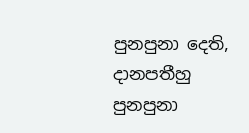පුනපුනා දෙති, දානපතීහු පුනපුනා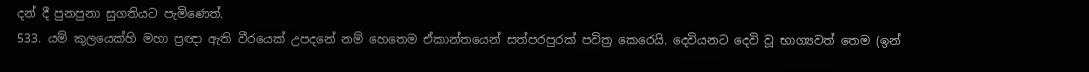දන් දී පුනපුනා සුගතියට පැමිණෙත්.
533. යම් කුලයෙක්හි මහා ප්‍රඥා ඇති වීරයෙක් උපදනේ නම් හෙතෙම ඒකාන්තයෙන් සත්පරපුරක් පවිත්‍ර කෙරෙයි. දෙවියනට දෙවි වූ භාග්‍යවත් තෙම (ඉන්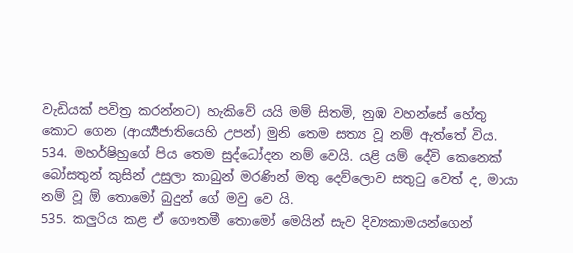වැඩියක් පවිත්‍ර කරන්නට) හැකිවේ යයි මම් සිතමි, නුඹ වහන්සේ හේතු කොට ගෙන (ආර්‍ය්‍යජාතියෙහි උපන්) මුනි තෙම සත්‍ය වූ නම් ඇත්තේ විය.
534. මහර්ෂිහුගේ පිය තෙම සුද්ධෝදන නම් වෙයි. යළි යම් දේවි කෙනෙක් බෝසතුන් කුසින් උසුලා කාබුන් මරණින් මතු දෙව්ලොව සතුටු වෙත් ද, මායා නම් වූ ඕ තොමෝ බුදුන් ගේ මවු වෙ යි.
535. කලුරිය කළ ඒ ගෞතමී තොමෝ මෙයින් සැව දිව්‍යකාමයන්ගෙන්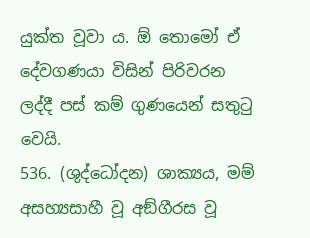යුක්ත වූවා ය. ඕ තොමෝ ඒ දේවගණයා විසින් පිරිවරන ලද්දී පස් කම් ගුණයෙන් සතුටු වෙයි.
536. (ශුද්ධෝදන) ශාක්‍යය, මම් අසහ්‍යසාහී වූ අඞ්ගීරස වූ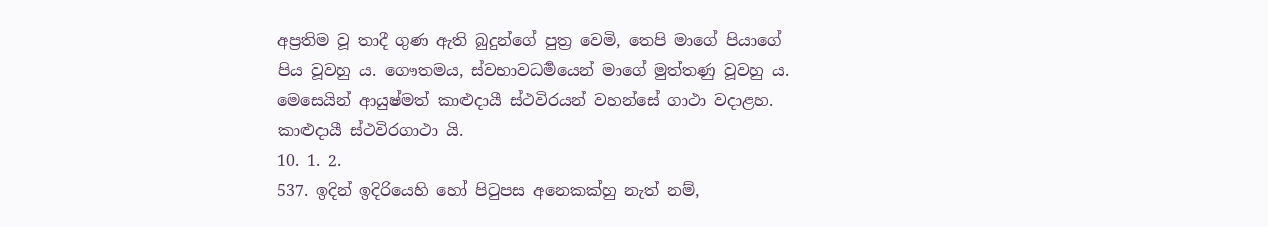අප්‍රතිම වූ තාදී ගුණ ඇති බුදුන්ගේ පුත්‍ර වෙමි, තෙපි මාගේ පියාගේ පිය වූවහු ය. ගෞතමය, ස්වභාවධර්‍මයෙන් මාගේ මුත්තණු වූවහු ය.
මෙසෙයින් ආයුෂ්මත් කාළුදායී ස්ථවිරයන් වහන්සේ ගාථා වදාළහ.
කාළුදායී ස්ථවිරගාථා යි.
10. 1. 2.
537. ඉදින් ඉදිරියෙහි හෝ පිටුපස අනෙකක්හු නැත් නම්,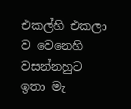එකල්හි එකලා ව වෙනෙහි වසන්නහුට ඉතා මැ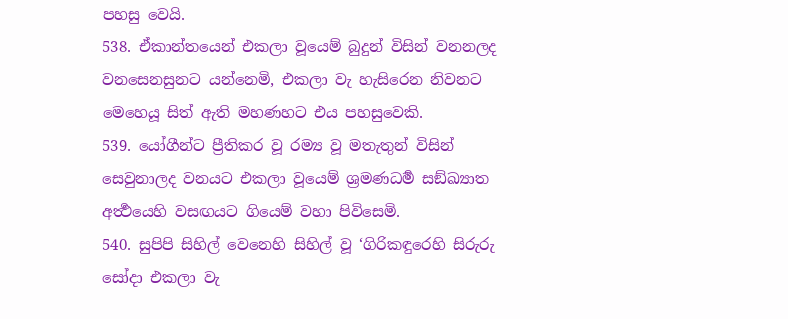පහසු වෙයි.
538. ඒකාන්තයෙන් එකලා වූයෙම් බුදුන් විසින් වනනලද වනසෙනසුනට යන්නෙමි, එකලා වැ හැසිරෙන නිවනට මෙහෙයූ සිත් ඇති මහණහට එය පහසුවෙකි.
539. යෝගීන්ට ප්‍රීතිකර වූ රම්‍ය වූ මතැතුන් විසින් සෙවුනාලද වනයට එකලා වූයෙම් ශ්‍රමණධර්‍ම සඞ්ඛ්‍යාත අර්‍ත්‍ථයෙහි වසඟයට ගියෙම් වහා පිවිසෙමි.
540. සුපිපි සිහිල් වෙනෙහි සිහිල් වූ ‘ගිරිකඳුරෙහි සිරුරු සෝදා එකලා වැ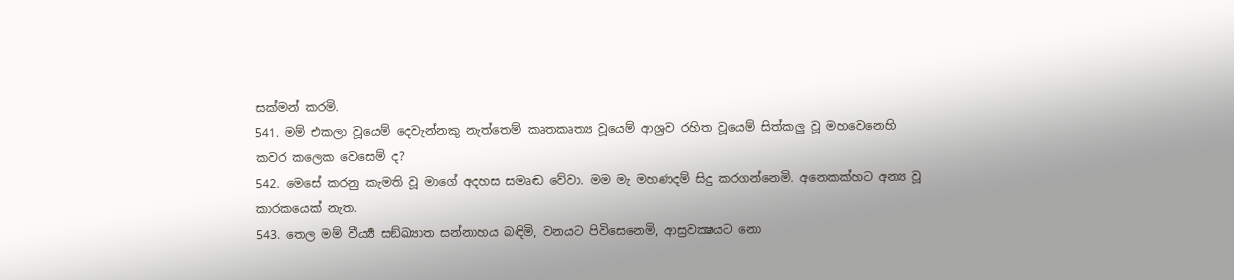සක්මන් කරමි.
541. මම් එකලා වූයෙම් දෙවැන්නකු නැත්තෙම් කෘතකෘත්‍ය වූයෙම් ආශ්‍රව රහිත වූයෙම් සිත්කලු වූ මහවෙනෙහි කවර කලෙක වෙසෙම් ද?
542. මෙසේ කරනු කැමති වූ මාගේ අදහස සමෘඬ වේවා. මම මැ මහණදම් සිදු කරගන්නෙමි. අනෙකක්හට අන්‍ය වූ කාරකයෙක් නැත.
543. තෙල මම් වීර්‍ය්‍ය සඞ්ඛ්‍යාත සන්නාහය බඳිමි, වනයට පිවිසෙනෙමි, ආස්‍රවක්‍ෂයට නො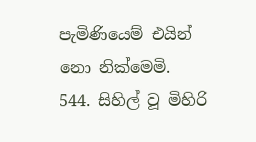පැමිණියෙම් එයින් නො නික්මෙමි.
544. සිහිල් වූ මිහිරි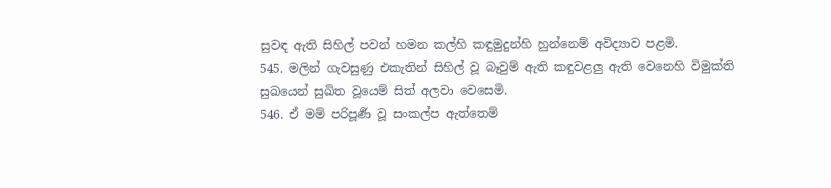සුවඳ ඇති සිහිල් පවන් හමන කල්හි කඳුමුදුන්හි හුන්නෙම් අවිද්‍යාව පළමි.
545. මලින් ගැවසුණු එකැතින් සිහිල් වූ බෑවුම් ඇති කඳුවළලු ඇති වෙනෙහි විමුක්ති සුඛයෙන් සුඛිත වූයෙම් සිත් අලවා වෙසෙමි.
546. ඒ මම් පරිපූර්‍ණ වූ සංකල්ප ඇත්තෙම්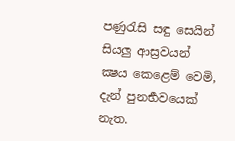පණුරැසි සඳු සෙයින් සියලු ආස්‍රවයන් ක්‍ෂය කෙළෙම් වෙමි, දැන් පුනර්‍භවයෙක් නැත.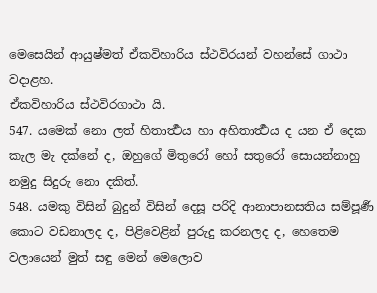මෙසෙයින් ආයුෂ්මත් ඒකවිහාරිය ස්ථවිරයන් වහන්සේ ගාථා වදාළහ.
ඒකවිහාරිය ස්ථවිරගාථා යි.
547. යමෙක් නො ලත් හිතාර්‍ත්‍ථය හා අහිතාර්‍ත්‍ථය ද යන ඒ දෙක කැල මැ දක්නේ ද, ඔහුගේ මිතුරෝ හෝ සතුරෝ සොයන්නාහු නමුදු සිදුරු නො දකිත්.
548. යමකු විසින් බුදුන් විසින් දෙසූ පරිදි ආනාපානසතිය සම්පූර්‍ණ කොට වඩනාලද ද, පිළිවෙළින් පුරුදු කරනලද ද, හෙතෙම වලායෙන් මුත් සඳු මෙන් මෙලොව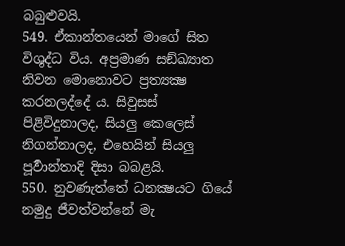බබුළුවයි.
549. ඒකාන්තයෙන් මාගේ සිත විශුද්ධ විය. අප්‍රමාණ සඞ්ඛ්‍යාත නිවන මොනොවට ප්‍රත්‍යක්‍ෂ කරනලද්දේ ය. සිවුසස් පිළිවිදුනාලද, සියලු කෙලෙස් නිගන්නාලද, එහෙයින් සියලු පූර්‍වාන්තාදි දිසා බබළයි.
550. නුවණැත්තේ ධනක්‍ෂයට ගියේ නමුදු ජීවත්වන්නේ මැ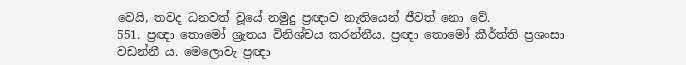වෙයි, තවද ධනවත් වූයේ නමුදු ප්‍රඥාව නැතියෙන් ජීවත් නො වේ.
551. ප්‍රඥා තොමෝ ශ්‍රැතය විනිශ්චය කරන්නීය. ප්‍රඥා තොමෝ කීර්ත්ති ප්‍රශංසා වඩන්නී ය. මෙලොවැ ප්‍රඥා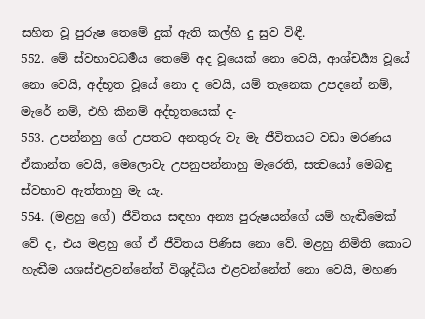සහිත වූ පුරුෂ තෙමේ දුක් ඇති කල්හි දු සුව විඳී.
552. මේ ස්වභාවධර්‍මය තෙමේ අද වූයෙක් නො වෙයි, ආශ්චර්‍ය්‍ය වූයේ නො වෙයි, අද්භූත වූයේ නො ද වෙයි, යම් තැනෙක උපදනේ නම්, මැරේ නම්, එහි කිනම් අද්භූතයෙක් ද-
553. උපන්නහු ගේ උපතට අනතුරු වැ මැ ජීවිතයට වඩා මරණය ඒකාන්ත වෙයි, මෙලොවැ උපනුපන්නාහු මැරෙති, සත්‍වයෝ මෙබඳු ස්වභාව ඇත්තාහු මැ යැ.
554. (මළහු ගේ) ජීවිතය සඳහා අන්‍ය පුරුෂයන්ගේ යම් හැඬීමෙක් වේ ද, එය මළහු ගේ ඒ ජීවිතය පිණිස නො වේ. මළහු නිමිති කොට හැඬීම යශස්එළවන්නේත් විශුද්ධිය එළවන්නේත් නො වෙයි, මහණ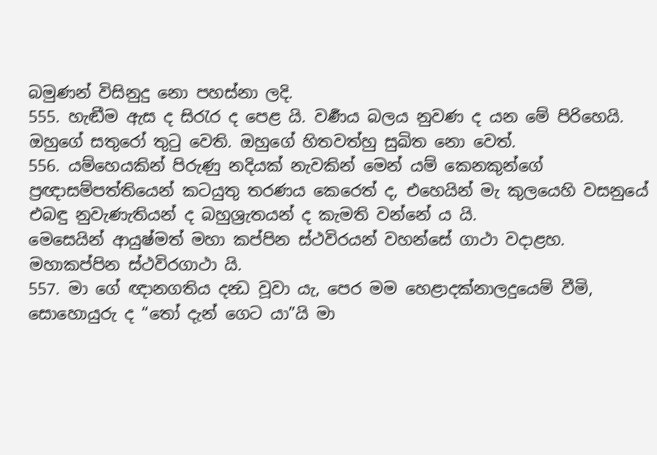බමුණන් විසිනුදු නො පහස්නා ලදි.
555. හැඬීම ඇස ද සිරැර ද පෙළ යි. වර්‍ණය බලය නුවණ ද යන මේ පිරිහෙයි. ඔහුගේ සතුරෝ තුටු වෙති. ඔහුගේ හිතවත්හු සුඛිත නො වෙත්.
556. යම්හෙයකින් පිරුණු නදියක් නැවකින් මෙන් යම් කෙනකුන්ගේ ප්‍රඥාසම්පත්තියෙන් කටයුතු තරණය කෙරෙත් ද, එහෙයින් මැ කුලයෙහි වසනුයේ එබඳු නුවැණැතියන් ද බහුශ්‍රැතයන් ද කැමති වන්නේ ය යි.
මෙසෙයින් ආයුෂ්මත් මහා කප්පින ස්ථවිරයන් වහන්සේ ගාථා වදාළහ.
මහාකප්පින ස්ථවිරගාථා යි.
557. මා ගේ ඥානගතිය දන්‍ධ වූවා යැ, පෙර මම හෙළාදක්නාලදුයෙම් වීමි, සොහොයුරු ද “තෝ දැන් ගෙට යා”යි මා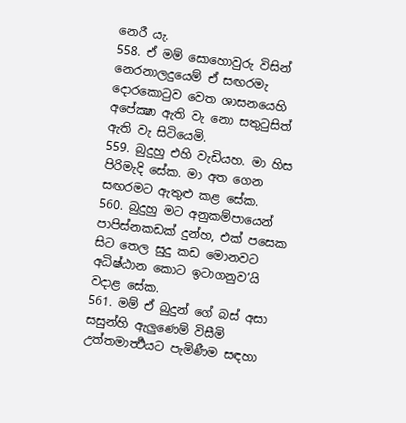නෙරී යැ.
558. ඒ මම් සොහොවුරු විසින් නෙරනාලදුයෙම් ඒ සඟරමැ දොරකොටුව වෙත ශාසනයෙහි අපේක්‍ෂා ඇති වැ නො සතුටුසිත් ඇති වැ සිටියෙමි.
559. බුදුහු එහි වැඩියහ. මා හිස පිරිමැදි සේක. මා අත ගෙන සඟරමට ඇතුළු කළ සේක.
560. බුදුහු මට අනුකම්පායෙන් පාපිස්නකඩක් දුන්හ, එක් පසෙක සිට තෙල සුදු කඩ මොනවට අධිෂ්ඨාන කොට ඉටාගනුව’යි වදාළ සේක.
561. මම් ඒ බුදුන් ගේ බස් අසා සසුන්හි ඇලුණෙම් විසීමි උත්තමාර්‍ත්‍ථයට පැමිණීම සඳහා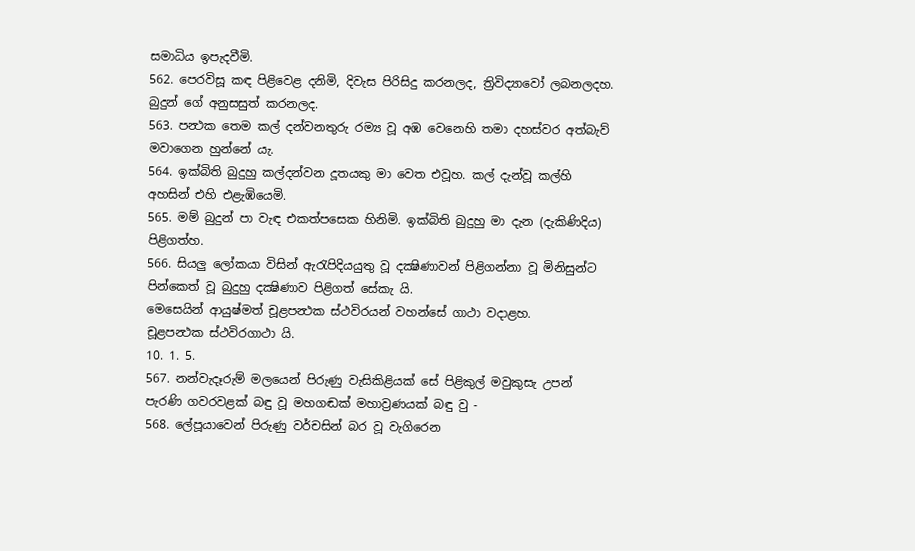සමාධිය ඉපැදවීමි.
562. පෙරවිසූ කඳ පිළිවෙළ දනිමි, දිවැස පිරිසිදු කරනලද, ත්‍රිවිද්‍යාවෝ ලබනලදහ. බුදුන් ගේ අනුසසුත් කරනලද.
563. පන්‍ථක තෙම කල් දන්වනතුරු රම්‍ය වූ අඹ වෙනෙහි තමා දහස්වර අත්බැව් මවාගෙන හුන්නේ යැ.
564. ඉක්බිති බුදුහු කල්දන්වන දූතයකු මා වෙත එවූහ. කල් දැන්වූ කල්හි අහසින් එහි එළැඹියෙමි.
565. මම් බුදුන් පා වැඳ එකත්පසෙක හිනිමි. ඉක්බිති බුදුහු මා දැන (දැකිණිදිය) පිළිගත්හ.
566. සියලු ලෝකයා විසින් ඇරැපිදියයුතු වූ දක්‍ෂිණාවන් පිළිගන්නා වූ මිනිසුන්ට පින්කෙත් වූ බුදුහු දක්‍ෂිණාව පිළිගත් සේකැ යි.
මෙසෙයින් ආයුෂ්මත් චූළපන්‍ථක ස්ථවිරයන් වහන්සේ ගාථා වදාළහ.
චූළපන්‍ථක ස්ථවිරගාථා යි.
10. 1. 5.
567. නන්වැදෑරුම් මලයෙන් පිරුණු වැසිකිළියක් සේ පිළිකුල් මවුකුසැ උපන් පැරණි ගවරවළක් බඳු වූ මහගඬක් මහාව්‍රණයක් බඳු වු -
568. ලේපූයාවෙන් පිරුණු වර්චසින් බර වූ වැගිරෙන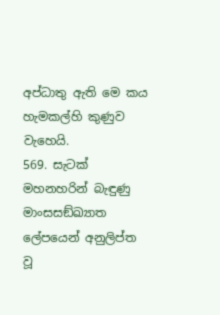අප්ධාතු ඇති මෙ කය හැමකල්හි කුණුව වැහෙයි.
569. සැටක් මහනහරින් බැඳුණු මාංසසඞ්ඛ්‍යාත ලේපයෙන් අනුලිප්ත වූ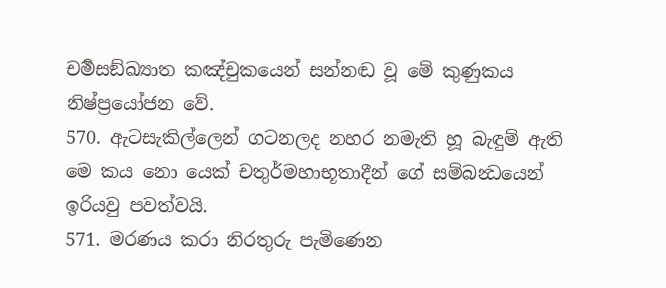චර්‍මසඞ්ඛ්‍යාත කඤ්චුකයෙන් සන්නඬ වූ මේ කුණුකය නිෂ්ප්‍රයෝජන වේ.
570. ඇටසැකිල්ලෙන් ගටනලද නහර නමැති හූ බැඳුම් ඇති මෙ කය නො යෙක් චතුර්මහාභූතාදීන් ගේ සම්බන්‍ධයෙන් ඉරියවු පවත්වයි.
571. මරණය කරා නිරතුරු පැමිණෙන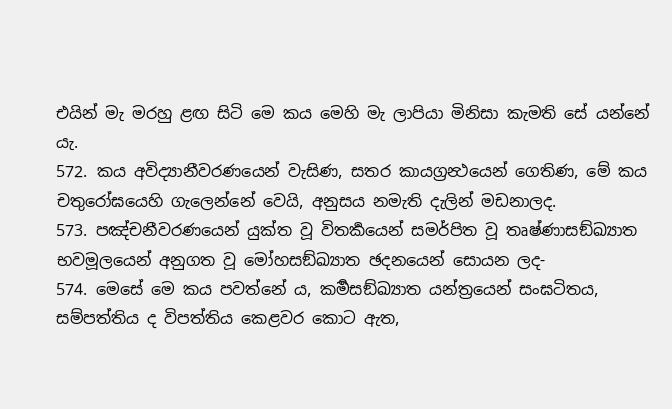එයින් මැ මරහු ළඟ සිටි මෙ කය මෙහි මැ ලාපියා මිනිසා කැමති සේ යන්නේ යැ.
572. කය අවිද්‍යානීවරණයෙන් වැසිණ, සතර කායග්‍රන්‍ථයෙන් ගෙතිණ, මේ කය චතුරෝඝයෙහි ගැලෙන්නේ වෙයි, අනුසය නමැති දැලින් මඩනාලද.
573. පඤ්චනීවරණයෙන් යුක්ත වූ විතර්‍කයෙන් සමර්පිත වූ තෘෂ්ණාසඞ්ඛ්‍යාත භවමූලයෙන් අනුගත වූ මෝහසඞ්ඛ්‍යාත ඡදනයෙන් සොයන ලද-
574. මෙසේ මෙ කය පවත්නේ ය, කර්‍මසඞ්ඛ්‍යාත යන්ත්‍රයෙන් සංඝටිතය, සම්පත්තිය ද විපත්තිය කෙළවර කොට ඇත,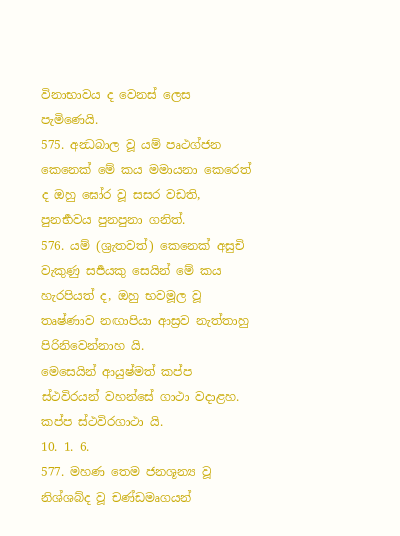විනාභාවය ද වෙනස් ලෙස පැමිණෙයි.
575. අන්‍ධබාල වූ යම් පෘථග්ජන කෙනෙක් මේ කය මමායනා කෙරෙත් ද ඔහු ඝෝර වූ සසර වඩති, පුනර්‍භවය පුනපුනා ගනිත්.
576. යම් (ශ්‍රැතවත්) කෙනෙක් අසුචි වැකුණු සර්‍පයකු සෙයින් මේ කය හැරපියත් ද, ඔහු භවමූල වූ තෘෂ්ණාව නඟාපියා ආස්‍රව නැත්තාහු පිරිනිවෙන්නාහ යි.
මෙසෙයින් ආයුෂ්මත් කප්ප ස්ථවිරයන් වහන්සේ ගාථා වදාළහ.
කප්ප ස්ථවිරගාථා යි.
10. 1. 6.
577. මහණ තෙම ජනශූන්‍ය වූ නිශ්ශබ්ද වූ චණ්ඩමෘගයන්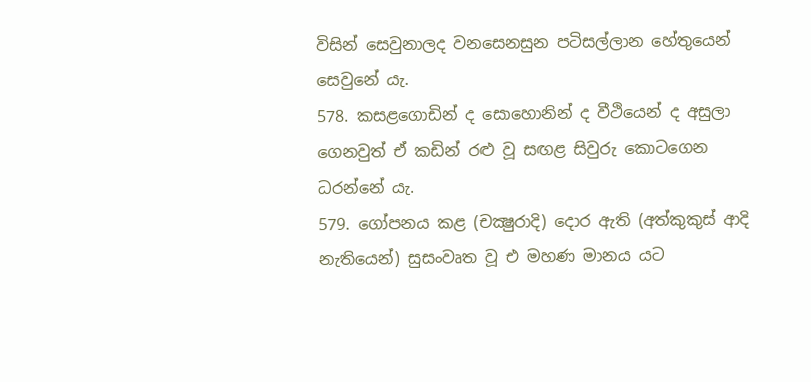විසින් සෙවුනාලද වනසෙනසුන පටිසල්ලාන හේතුයෙන් සෙවුනේ යැ.
578. කසළගොඩින් ද සොහොනින් ද වීථියෙන් ද අසුලා ගෙනවුත් ඒ කඩින් රළු වූ සඟළ සිවුරු කොටගෙන ධරන්නේ යැ.
579. ගෝපනය කළ (චක්‍ෂුරාදි) දොර ඇති (අත්කුකුස් ආදි නැතියෙන්) සුසංවෘත වූ එ මහණ මානය යට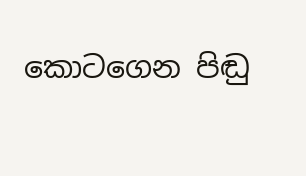කොටගෙන පිඬු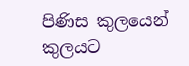පිණිස කුලයෙන් කුලයට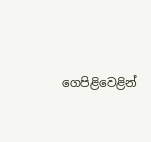ගෙපිළිවෙළින්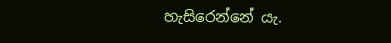හැසිරෙන්නේ යැ.